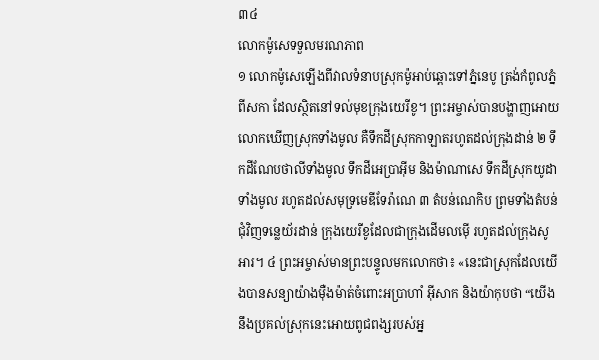៣៤
លោកម៉ូសេទទួលមរណភាព
១ លោកម៉ូសេឡើងពីវាលទំនាបស្រុកម៉ូអាប់ឆ្ពោះទៅភ្នំនេបូ ត្រង់កំពូលភ្នំពីសកា ដែលស្ថិតនៅទល់មុខក្រុងយេរីខូ។ ព្រះអម្ចាស់បានបង្ហាញអោយលោកឃើញស្រុកទាំងមូល គឺទឹកដីស្រុកកាឡាតរហូតដល់ក្រុងដាន់ ២ ទឹកដីណែបថាលីទាំងមូល ទឹកដីអេប្រាអ៊ីម និងម៉ាណាសេ ទឹកដីស្រុកយូដាទាំងមូល រហូតដល់សមុទ្រមេឌីទែរ៉ាណេ ៣ តំបន់ណេកិប ព្រមទាំងតំបន់ជុំវិញទន្លេយ័រដាន់ ក្រុងយេរីខូដែលជាក្រុងដើមលម៉ើ រហូតដល់ក្រុងសូអារ។ ៤ ព្រះអម្ចាស់មានព្រះបន្ទូលមកលោកថា៖ «នេះជាស្រុកដែលយើងបានសន្យាយ៉ាងម៉ឺងម៉ាត់ចំពោះអប្រាហាំ អ៊ីសាក និងយ៉ាកុបថា “យើងនឹងប្រគល់ស្រុកនេះអោយពូជពង្សរបស់អ្ន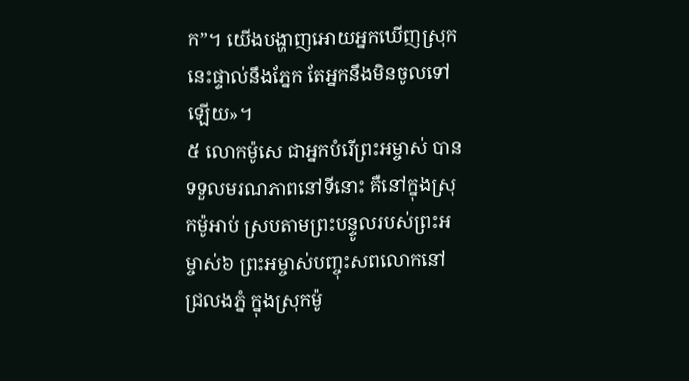ក”។ យើងបង្ហាញអោយអ្នកឃើញស្រុកនេះផ្ទាល់នឹងភ្នែក តែអ្នកនឹងមិនចូលទៅឡើយ»។
៥ លោកម៉ូសេ ជាអ្នកបំរើព្រះអម្ចាស់ បានទទួលមរណភាពនៅទីនោះ គឺនៅក្នុងស្រុកម៉ូអាប់ ស្របតាមព្រះបន្ទូលរបស់ព្រះអម្ចាស់៦ ព្រះអម្ចាស់បញ្ចុះសពលោកនៅជ្រលងភ្នំ ក្នុងស្រុកម៉ូ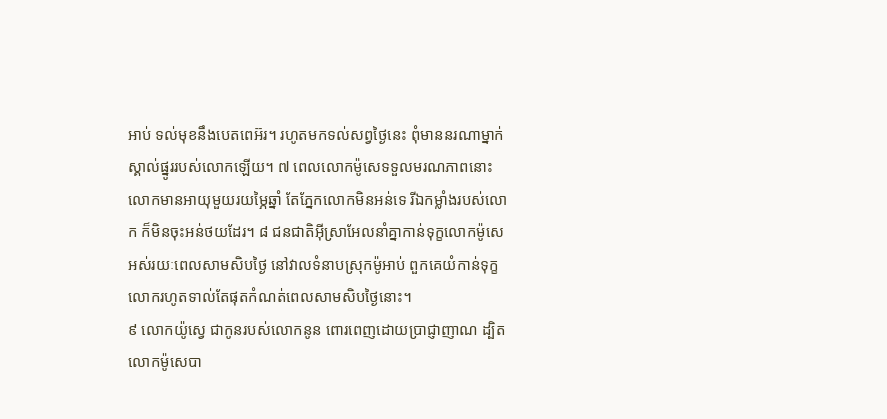អាប់ ទល់មុខនឹងបេតពេអ៊រ។ រហូតមកទល់សព្វថ្ងៃនេះ ពុំមាននរណាម្នាក់ស្គាល់ផ្នូររបស់លោកឡើយ។ ៧ ពេលលោកម៉ូសេទទួលមរណភាពនោះ លោកមានអាយុមួយរយម្ភៃឆ្នាំ តែភ្នែកលោកមិនអន់ទេ រីឯកម្លាំងរបស់លោក ក៏មិនចុះអន់ថយដែរ។ ៨ ជនជាតិអ៊ីស្រាអែលនាំគ្នាកាន់ទុក្ខលោកម៉ូសេ អស់រយៈពេលសាមសិបថ្ងៃ នៅវាលទំនាបស្រុកម៉ូអាប់ ពួកគេយំកាន់ទុក្ខលោករហូតទាល់តែផុតកំណត់ពេលសាមសិបថ្ងៃនោះ។
៩ លោកយ៉ូស្វេ ជាកូនរបស់លោកនូន ពោរពេញដោយប្រាជ្ញាញាណ ដ្បិតលោកម៉ូសេបា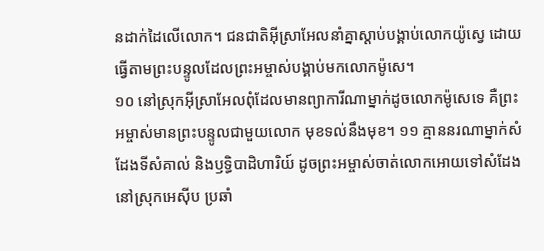នដាក់ដៃលើលោក។ ជនជាតិអ៊ីស្រាអែលនាំគ្នាស្ដាប់បង្គាប់លោកយ៉ូស្វេ ដោយធ្វើតាមព្រះបន្ទូលដែលព្រះអម្ចាស់បង្គាប់មកលោកម៉ូសេ។
១០ នៅស្រុកអ៊ីស្រាអែលពុំដែលមានព្យាការីណាម្នាក់ដូចលោកម៉ូសេទេ គឺព្រះអម្ចាស់មានព្រះបន្ទូលជាមួយលោក មុខទល់នឹងមុខ។ ១១ គ្មាននរណាម្នាក់សំដែងទីសំគាល់ និងឫទ្ធិបាដិហារិយ៍ ដូចព្រះអម្ចាស់ចាត់លោកអោយទៅសំដែងនៅស្រុកអេស៊ីប ប្រឆាំ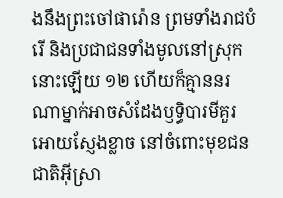ងនឹងព្រះចៅផារ៉ោន ព្រមទាំងរាជបំរើ និងប្រជាជនទាំងមូលនៅស្រុកនោះឡើយ ១២ ហើយក៏គ្មាននរណាម្នាក់អាចសំដែងឫទ្ធិបារមីគួរអោយស្ញែងខ្លាច នៅចំពោះមុខជនជាតិអ៊ីស្រា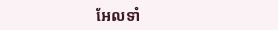អែលទាំ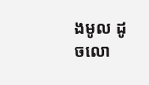ងមូល ដូចលោ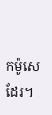កម៉ូសេដែរ។